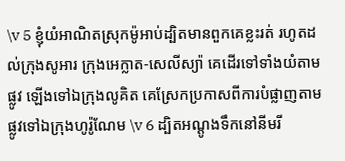\v 5 ខ្ញុំយំអាណិតស្រុកម៉ូអាប់ដ្បិតមានពួកគេខ្លះរត់ រហូតដល់ក្រុងសូអារ ក្រុងអេក្លាត-សេលី‌ស្យ៉ា គេដើរទៅទាំងយំតាមផ្លូវ ឡើងទៅឯក្រុងលូគិត គេស្រែកប្រកាសពីការបំផ្លាញតាមផ្លូវទៅឯក្រុងហូរ៉ូណែម \v 6 ដ្បិតអណ្ដូងទឹកនៅនីមរី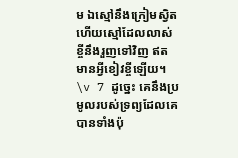ម ឯស្មៅនឹងក្រៀមស្វិតហើយស្មៅដែលលាស់ខ្ចីនឹងរួញទៅវិញ ឥតមានអ្វីខៀវខ្ចីឡើយ។ \v 7 ដូច្នេះ គេនឹងប្រមូលរបស់ទ្រព្យដែលគេបានទាំងប៉ុ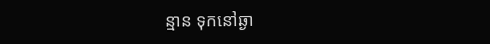ន្មាន ទុកនៅឆ្ងា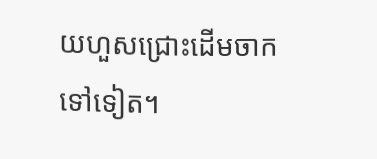យហួសជ្រោះដើមចាកទៅទៀត។